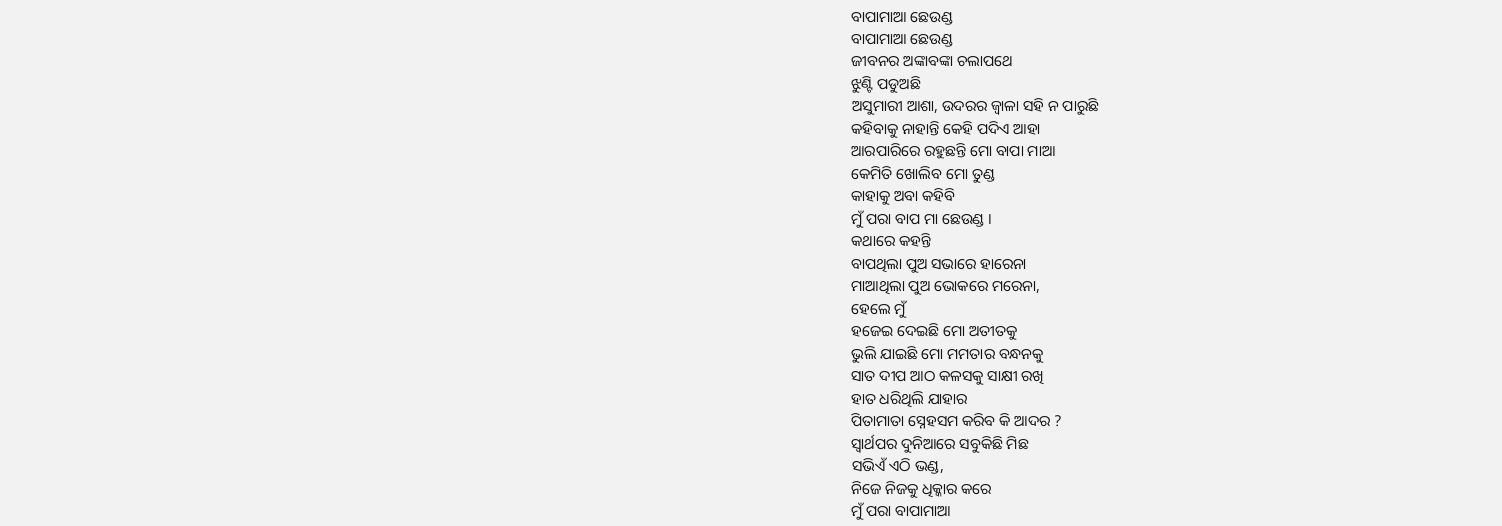ବାପାମାଆ ଛେଉଣ୍ଡ
ବାପାମାଆ ଛେଉଣ୍ଡ
ଜୀବନର ଅଙ୍କାବଙ୍କା ଚଲାପଥେ
ଝୁଣ୍ଟି ପଡୁଅଛି
ଅସୁମାରୀ ଆଶା, ଉଦରର ଜ୍ୱାଳା ସହି ନ ପାରୁଛି
କହିବାକୁ ନାହାନ୍ତି କେହି ପଦିଏ ଆହା
ଆରପାରିରେ ରହୁଛନ୍ତି ମୋ ବାପା ମାଆ
କେମିତି ଖୋଲିବ ମୋ ତୁଣ୍ଡ
କାହାକୁ ଅବା କହିବି
ମୁଁ ପରା ବାପ ମା ଛେଉଣ୍ଡ ।
କଥାରେ କହନ୍ତି
ବାପଥିଲା ପୁଅ ସଭାରେ ହାରେନା
ମାଆଥିଲା ପୁଅ ଭୋକରେ ମରେନା,
ହେଲେ ମୁଁ
ହଜେଇ ଦେଇଛି ମୋ ଅତୀତକୁ
ଭୁଲି ଯାଇଛି ମୋ ମମତାର ବନ୍ଧନକୁ
ସାତ ଦୀପ ଆଠ କଳସକୁ ସାକ୍ଷୀ ରଖି
ହାତ ଧରିଥିଲି ଯାହାର
ପିତାମାତା ସ୍ନେହସମ କରିବ କି ଆଦର ?
ସ୍ୱାର୍ଥପର ଦୁନିଆରେ ସବୁକିଛି ମିଛ
ସଭିଏଁ ଏଠି ଭଣ୍ଡ,
ନିଜେ ନିଜକୁ ଧିକ୍କାର କରେ
ମୁଁ ପରା ବାପାମାଆ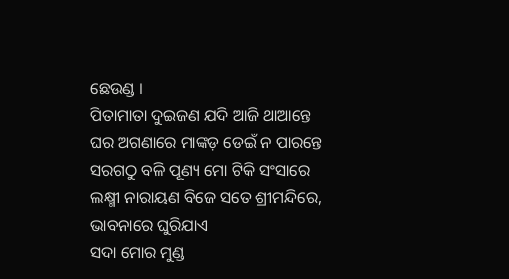ଛେଉଣ୍ଡ ।
ପିତାମାତା ଦୁଇଜଣ ଯଦି ଆଜି ଥାଆନ୍ତେ
ଘର ଅଗଣାରେ ମାଙ୍କଡ଼ ଡେଇଁ ନ ପାରନ୍ତେ
ସରଗଠୁ ବଳି ପୂଣ୍ୟ ମୋ ଟିକି ସଂସାରେ
ଲକ୍ଷ୍ମୀ ନାରାୟଣ ବିଜେ ସତେ ଶ୍ରୀମନ୍ଦିରେ,
ଭାବନାରେ ଘୁରିଯାଏ
ସଦା ମୋର ମୁଣ୍ଡ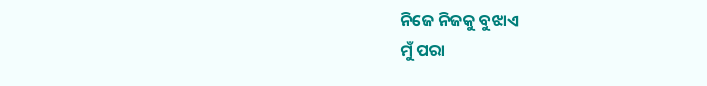ନିଜେ ନିଜକୁ ବୁଝାଏ
ମୁଁ ପରା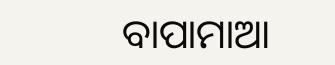ବାପାମାଆ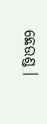ଛେଉଣ୍ଡ ।